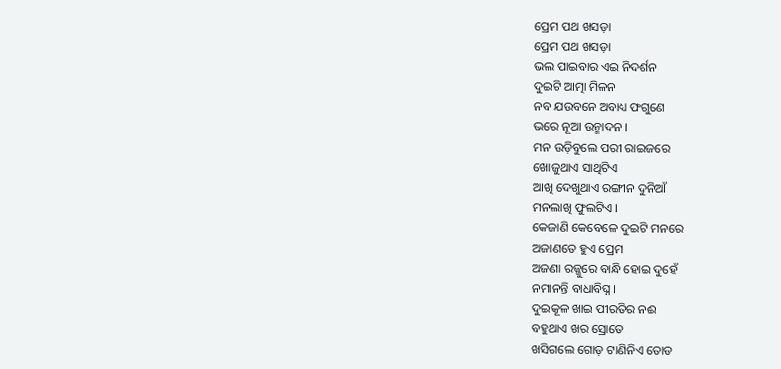ପ୍ରେମ ପଥ ଖସଡ଼ା
ପ୍ରେମ ପଥ ଖସଡ଼ା
ଭଲ ପାଇବାର ଏଇ ନିଦର୍ଶନ
ଦୁଇଟି ଆତ୍ମା ମିଳନ
ନବ ଯଉବନେ ଅବାଧ୍ୟ ଫଗୁଣେ
ଭରେ ନୂଆ ଉନ୍ମାଦନ ।
ମନ ଉଡ଼ିବୁଲେ ପରୀ ରାଇଜରେ
ଖୋଜୁଥାଏ ସାଥିଟିଏ
ଆଖି ଦେଖୁଥାଏ ରଙ୍ଗୀନ ଦୁନିଆଁ
ମନଲାଖି ଫୁଲଟିଏ ।
କେଜାଣି କେବେଳେ ଦୁଇଟି ମନରେ
ଅଜାଣତେ ହୁଏ ପ୍ରେମ
ଅଜଣା ରଜ୍ଜୁରେ ବାନ୍ଧି ହୋଇ ଦୁହେଁ
ନମାନନ୍ତି ବାଧାବିଘ୍ନ ।
ଦୁଇକୂଳ ଖାଇ ପୀରତିର ନଈ
ବହୁଥାଏ ଖର ସ୍ରୋତେ
ଖସିଗଲେ ଗୋଡ଼ ଟାଣିନିଏ ତୋଡ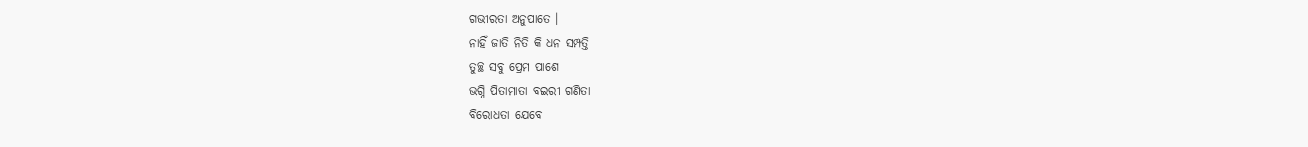ଗଭୀରତା ଅନୁପାତେ ।
ନାହିଁ ଜାତି ନିତି କି ଧନ ସମ୍ପତ୍ତି
ତୁଚ୍ଛ ସବୁ ପ୍ରେମ ପାଶେ
ଭଗ୍ନି ପିତାମାତା ବଇରୀ ଗଣିତା
ବିରୋଧତା ଯେବେ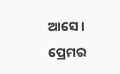ଆସେ ।
ପ୍ରେମର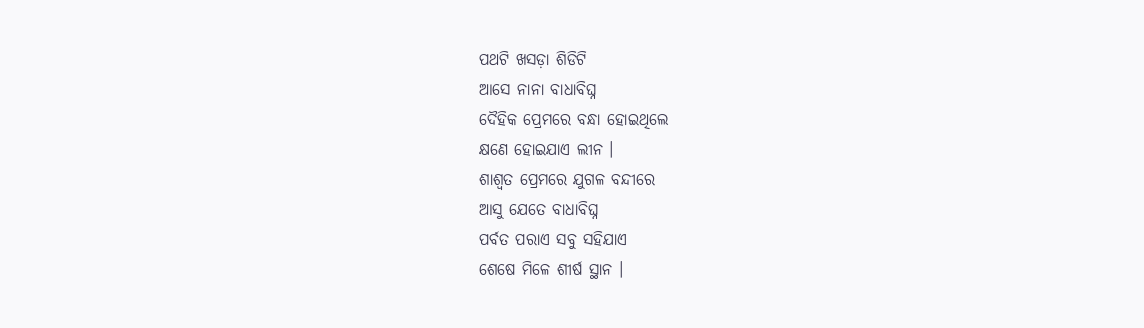ପଥଟି ଖସଡ଼ା ଶିଡିଟି
ଆସେ ନାନା ବାଧାବିଘ୍ନ
ଦୈହିକ ପ୍ରେମରେ ବନ୍ଧା ହୋଇଥିଲେ
କ୍ଷଣେ ହୋଇଯାଏ ଲୀନ ।
ଶାଶ୍ୱତ ପ୍ରେମରେ ଯୁଗଳ ବନ୍ଦୀରେ
ଆସୁ ଯେତେ ବାଧାବିଘ୍ନ
ପର୍ବତ ପରାଏ ସବୁ ସହିଯାଏ
ଶେଷେ ମିଳେ ଶୀର୍ଷ ସ୍ଥାନ ।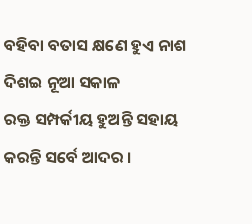ବହିବା ବତାସ କ୍ଷଣେ ହୁଏ ନାଶ
ଦିଶଇ ନୂଆ ସକାଳ
ରକ୍ତ ସମ୍ପର୍କୀୟ ହୁଅନ୍ତି ସହାୟ
କରନ୍ତି ସର୍ବେ ଆଦର ।